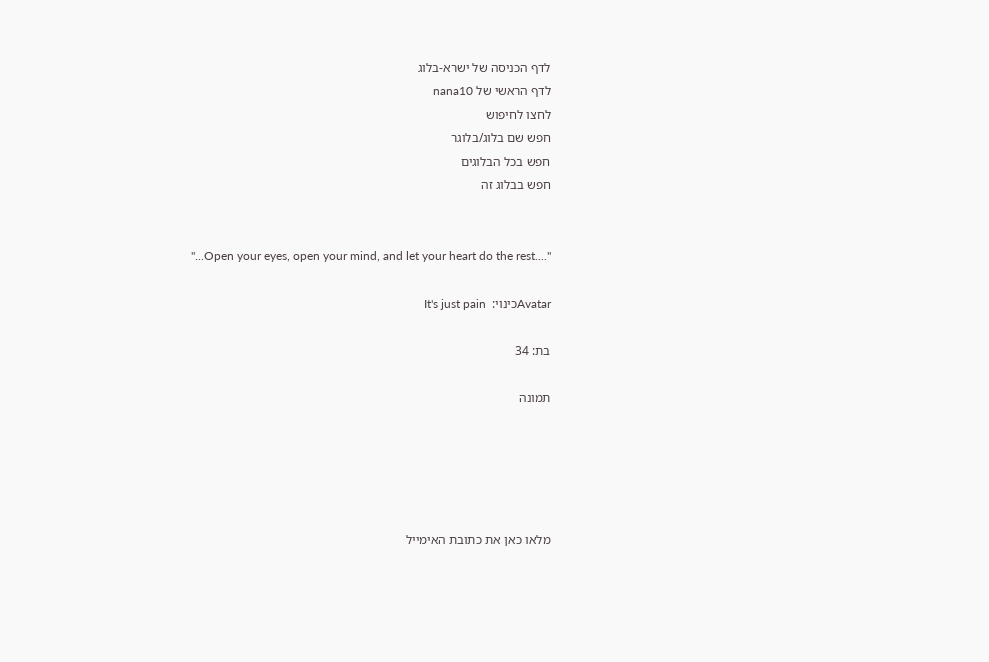לדף הכניסה של ישרא-בלוג
לדף הראשי של nana10
לחצו לחיפוש
חפש שם בלוג/בלוגר
חפש בכל הבלוגים
חפש בבלוג זה


"...Open your eyes, open your mind, and let your heart do the rest...."

Avatarכינוי:  It's just pain

בת: 34

תמונה





מלאו כאן את כתובת האימייל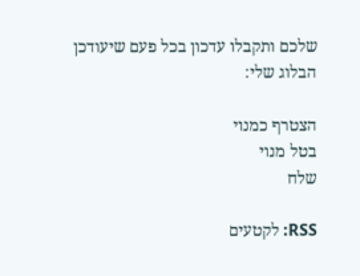שלכם ותקבלו עדכון בכל פעם שיעודכן הבלוג שלי:

הצטרף כמנוי
בטל מנוי
שלח

RSS: לקטעים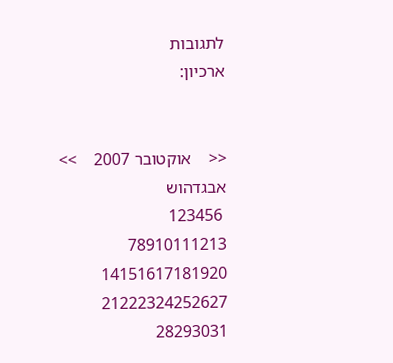לתגובות
ארכיון:


<<    אוקטובר 2007    >>
אבגדהוש
 123456
78910111213
14151617181920
21222324252627
28293031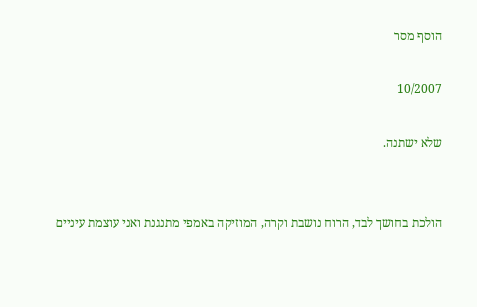הוסף מסר

10/2007

שלא ישתנה.


הולכת בחושך לבד, הרוח נושבת וקרה, המוזיקה באמפי מתנגנת ואני עוצמת עיניים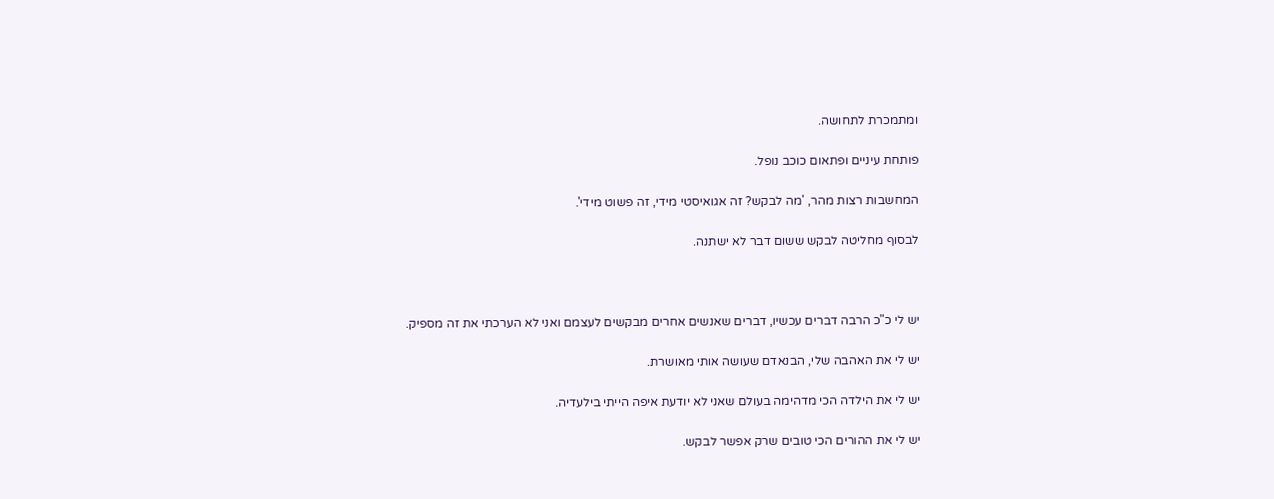ומתמכרת לתחושה.

פותחת עיניים ופתאום כוכב נופל.

המחשבות רצות מהר, 'מה לבקש? זה אגואיסטי מידי, זה פשוט מידי'.

לבסוף מחליטה לבקש ששום דבר לא ישתנה.



יש לי כ"כ הרבה דברים עכשיו, דברים שאנשים אחרים מבקשים לעצמם ואני לא הערכתי את זה מספיק.

יש לי את האהבה שלי, הבנאדם שעושה אותי מאושרת.

יש לי את הילדה הכי מדהימה בעולם שאני לא יודעת איפה הייתי בילעדיה.

יש לי את ההורים הכי טובים שרק אפשר לבקש.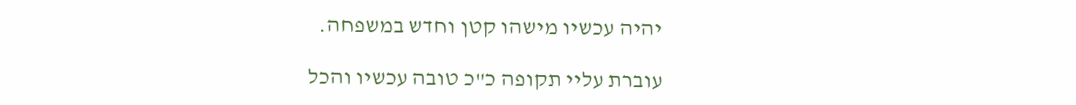יהיה עכשיו מישהו קטן וחדש במשפחה.

עוברת עליי תקופה כ"כ טובה עכשיו והכל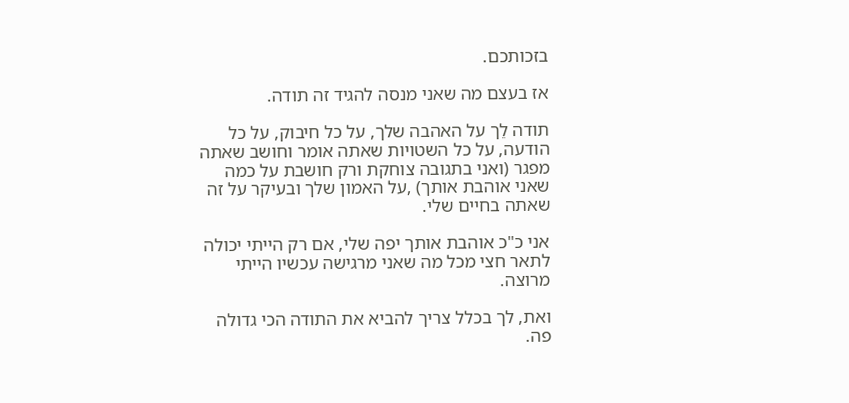בזכותכם.

אז בעצם מה שאני מנסה להגיד זה תודה.

תודה לֵך על האהבה שלך, על כל חיבוק, על כל הודעה, על כל השטויות שאתה אומר וחושב שאתה מפגר (ואני בתגובה צוחקת ורק חושבת על כמה שאני אוהבת אותך) ,על האמון שלך ובעיקר על זה שאתה בחיים שלי.

אני כ"כ אוהבת אותך יפה שלי, אם רק הייתי יכולה לתאר חצי מכל מה שאני מרגישה עכשיו הייתי מרוצה.

ואת, לך בכלל צריך להביא את התודה הכי גדולה פה.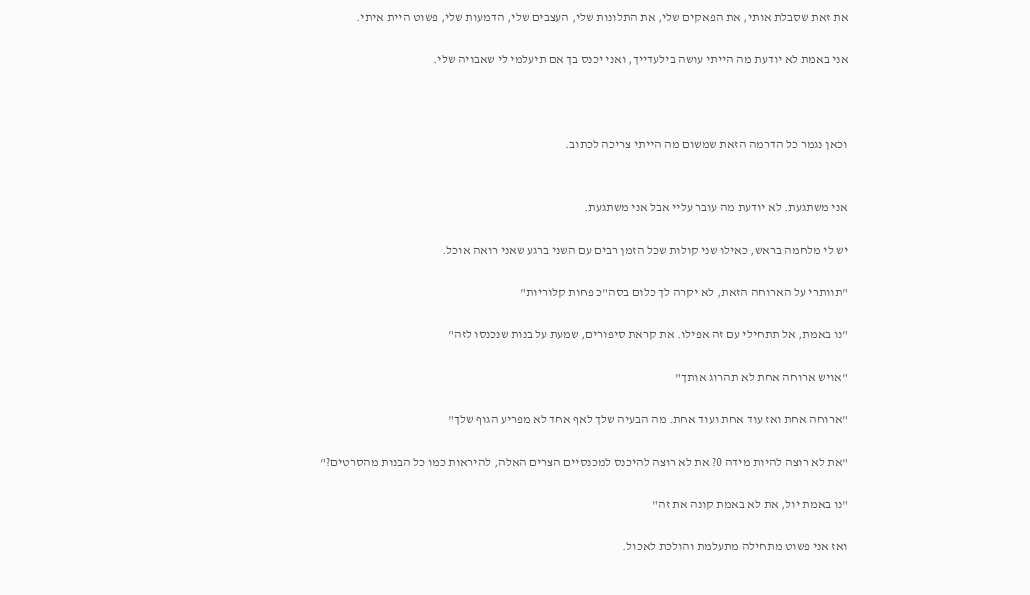את זאת שסבלת אותי, את הפאקים שלי, את התלונות שלי, העצבים שלי, הדמעות שלי, פשוט היית איתי.

אני באמת לא יודעת מה הייתי עושה בילעדייך, ואני יכנס בך אם תיעלמי לי שאבויה שלי.



וכאן נגמר כל הדרמה הזאת שמשום מה הייתי צריכה לכתוב.


אני משתגעת. לא יודעת מה עובר עליי אבל אני משתגעת.

יש לי מלחמה בראש, כאילו שני קולות שכל הזמן רבים עם השני ברגע שאני רואה אוכל.

"תוותרי על הארוחה הזאת, לא יקרה לך כלום בסה"כ פחות קלוריות"

"נו באמת, אל תתחילי עם זה אפילו. את קראת סיפורים, שמעת על בנות שנכנסו לזה"

"אויש ארוחה אחת לא תהרוג אותך"

"ארוחה אחת ואז עוד אחת ועוד אחת. מה הבעיה שלך לאף אחד לא מפריע הגוף שלך"

"את לא רוצה להיות מידה 0? את לא רוצה להיכנס למכנסיים הצרים האלה, להיראות כמו כל הבנות מהסרטים?"

"נו באמת יול, את לא באמת קונה את זה"

ואז אני פשוט מתחילה מתעלמת והולכת לאכול.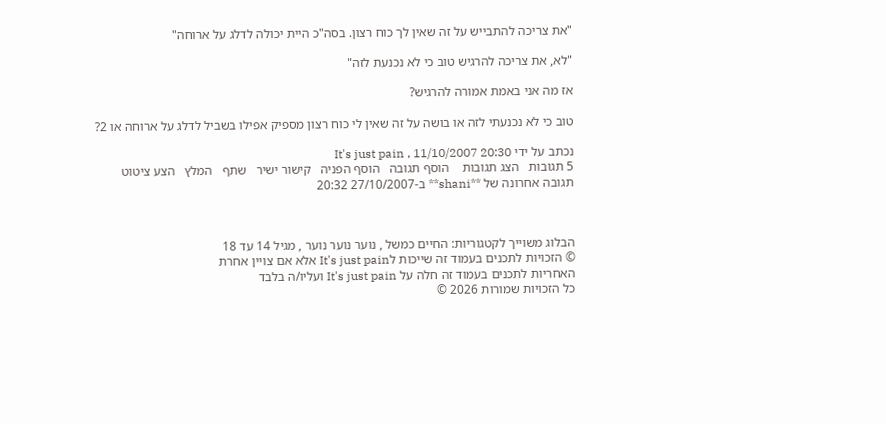"את צריכה להתבייש על זה שאין לך כוח רצון. בסה"כ היית יכולה לדלג על ארוחה"

"לא, את צריכה להרגיש טוב כי לא נכנעת לזה"

אז מה אני באמת אמורה להרגיש?

טוב כי לא נכנעתי לזה או בושה על זה שאין לי כוח רצון מספיק אפילו בשביל לדלג על ארוחה או 2?

נכתב על ידי It's just pain , 11/10/2007 20:30
5 תגובות   הצג תגובות    הוסף תגובה   הוסף הפניה   קישור ישיר   שתף   המלץ   הצע ציטוט
תגובה אחרונה של **shani** ב-27/10/2007 20:32



הבלוג משוייך לקטגוריות: החיים כמשל , נוער נוער נוער , מגיל 14 עד 18
© הזכויות לתכנים בעמוד זה שייכות לIt's just pain אלא אם צויין אחרת
האחריות לתכנים בעמוד זה חלה על It's just pain ועליו/ה בלבד
כל הזכויות שמורות 2026 ©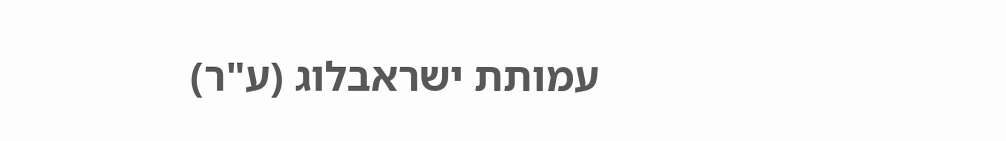עמותת ישראבלוג (ע"ר)